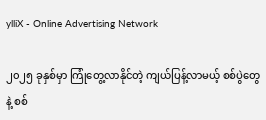ylliX - Online Advertising Network

၂၀၂၅ ခုနှစ်မှာ ကြုံတွေ့လာနိုင်တဲ့ ကျယ်ပြန့်လာမယ့် စစ်ပွဲတွေ နဲ့ စစ်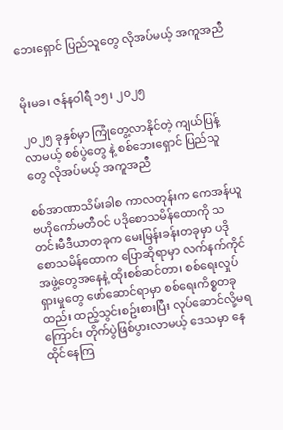ဘေးရှောင် ပြည်သူတွေ လိုအပ်မယ့် အကူအညီ


မိုးမခ၊ ဇန်နဝါရီ ၁၅၊ ၂၀၂၅

၂၀၂၅ ခုနှစ်မှာ ကြုံတွေ့လာနိုင်တဲ့ ကျယ်ပြန့်လာမယ့် စစ်ပွဲတွေ နဲ့ စစ်ဘေးရှောင် ပြည်သူတွေ လိုအပ်မယ့် အကူအညီ

စစ်အာဏာသိမ်းခါစ ကာလတုန်းက ကေအန်ယူဗဟိုကော်မတီဝင် ပဒိုစောသမိန်ထောကို သတင်းမီဒီယာတခုက မေးမြန်းခန်းတခုမှာ ပဒိုစောသမိန်ထောက ပြောဆိုရာမှာ လက်နက်ကိုင် အဖွဲ့တွေအနေနဲ့ ထိုးစစ်ဆင်တာ၊ စစ်ရေးလှုပ်ရှားမှုတွေ ဖော်ဆောင်ရာမှာ စစ်ရေးကိစ္စတခုထည်း ထည့်သွင်းစဥ်းစားပြီး လုပ်ဆောင်လို့မရကြောင်း တိုက်ပွဲဖြစ်ပွားလာမယ့် ဒေသမှာ နေထိုင်နေကြ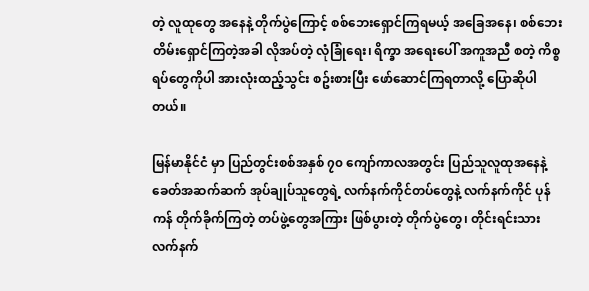တဲ့ လူထုတွေ အနေနဲ့ တိုက်ပွဲကြောင့် စစ်ဘေးရှောင်ကြရမယ့် အခြေအနေ၊ စစ်ဘေးတိမ်းရှောင်ကြတဲ့အခါ လိုအပ်တဲ့ လုံခြုံရေး၊ ရိက္ခာ အရေးပေါ် အကူအညီ စတဲ့ ကိစ္စရပ်တွေကိုပါ အားလုံးထည့်သွင်း စဥ်းစားပြီး ဖော်ဆောင်ကြရတာလို့ ပြောဆိုပါတယ်။

မြန်မာနိုင်ငံ မှာ ပြည်တွင်းစစ်အနှစ် ၇၀ ကျော်ကာလအတွင်း ပြည်သူလူထုအနေနဲ့ ခေတ်အဆက်ဆက် အုပ်ချုပ်သူတွေရဲ့ လက်နက်ကိုင်တပ်တွေနဲ့ လက်နက်ကိုင် ပုန်ကန် တိုက်ခိုက်ကြတဲ့ တပ်ဖွဲ့တွေအကြား ဖြစ်ပွားတဲ့ တိုက်ပွဲတွေ၊ တိုင်းရင်းသားလက်နက်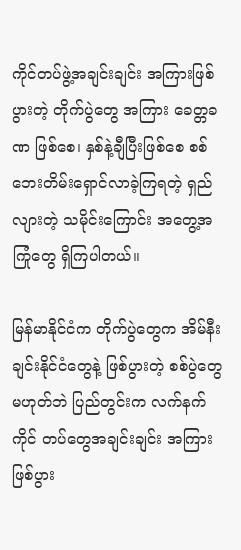ကိုင်တပ်ဖွဲ့အချင်းချင်း အကြားဖြစ်ပွားတဲ့ တိုက်ပွဲတွေ အကြား ခေတ္တခဏ ဖြစ်စေ၊ နှစ်နဲ့ချီပြီးဖြစ်စေ စစ်ဘေးတိမ်းရှောင်လာခဲ့ကြရတဲ့ ရှည်လျားတဲ့ သမိုင်းကြောင်း အတွေ့အကြုံတွေ ရှိကြပါတယ်။

မြန်မာနိုင်ငံက တိုက်ပွဲတွေက အိမ်နီးချင်းနိုင်ငံတွေနဲ့ ဖြစ်ပွားတဲ့ စစ်ပွဲတွေမဟုတ်ဘဲ ပြည်တွင်းက လက်နက်ကိုင် တပ်တွေအချင်းချင်း အကြားဖြစ်ပွား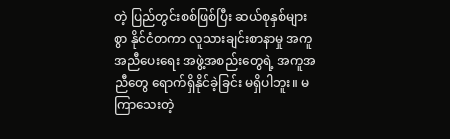တဲ့ ပြည်တွင်းစစ်ဖြစ်ပြီး ဆယ်စုနှစ်များစွာ နိုင်ငံတကာ လူသားချင်းစာနာမှု အကူအညီပေးရေး အဖွဲ့အစည်းတွေရဲ့ အကူအညီတွေ ရောက်ရှိနိုင်ခဲ့ခြင်း မရှိပါဘူး။ မကြာသေးတဲ့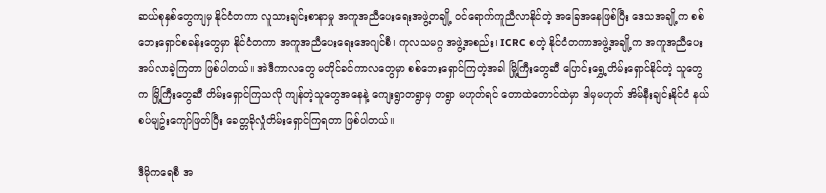ဆယ်စုနှစ်တွေကျမှ နိုင်ငံတကာ လူသားချင်းစာနာမှု အကူအညီပေးရေးအဖွဲ့တချို့ ဝင်ရောက်ကူညီလာနိုင်တဲ့ အခြေအနေဖြစ်ပြီး ဒေသအချို့က စစ်ဘေးရှောင်စခန်းတွေမှာ နိုင်ငံတကာ အကူအညီပေးရေးအေဂျင်စီ၊ ကုလသမဂ္ဂ အဖွဲ့အစည်း၊ ICRC စတဲ့ နိုင်ငံတကာအဖွဲ့အချို့က အကူအညီပေးအပ်လာခဲ့ကြတာ ဖြစ်ပါတယ်။ အဲဒီကာလတွေ မတိုင်ခင်ကာလတွေမှာ စစ်ဘေးရှောင်ကြတဲ့အခါ မြို့ကြီးတွေဆီ ပြောင်းရွှေ့တိမ်းရှောင်နိုင်တဲ့ သူတွေက မြို့ကြီးတွေဆီ တိမ်းရှောင်ကြသလို ကျန်တဲ့သူတွေအနေနဲ့ ကျေးရွာတရွာမှ တရွာ မဟုတ်ရင် တောထဲတောင်ထဲမှာ ဒါမှမဟုတ် အိမ်နီးချင်းနိုင်ငံ နယ်စပ်မျဥ်းကျော်ဖြတ်ပြီး ခေတ္တခိုလှုံတိမ်းရှောင်ကြရတာ ဖြစ်ပါတယ်။

ဒီမိုကရေစီ အ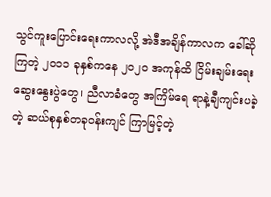သွင်ကူးပြောင်းရေးကာလလို့ အဲဒီအချိန်ကာလက ခေါ်ဆိုကြတဲ့ ၂၀၁၁ ခုနှစ်ကနေ ၂၀၂၀ အကုန်ထိ ငြိမ်းချမ်းရေးဆွေးနွေးပွဲတွေ၊ ညီလာခံတွေ အကြိမ်ရေ ရာနဲ့ချီကျင်းပခဲ့တဲ့ ဆယ်စုနှစ်တခုဝန်းကျင် ကြာမြင့်တဲ့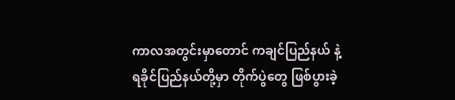ကာလအတွင်းမှာတောင် ကချင်ပြည်နယ် နဲ့ ရခိုင်ပြည်နယ်တို့မှာ တိုက်ပွဲတွေ ဖြစ်ပွားခဲ့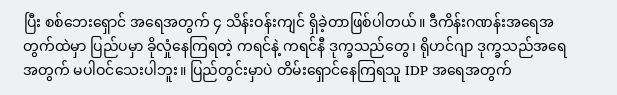ပြီး စစ်ဘေးရှောင် အရေအတွက် ၄ သိန်းဝန်းကျင် ရှိခဲ့တာဖြစ်ပါတယ်။ ဒီကိန်းဂဏန်းအရေအတွက်ထဲမှာ ပြည်ပမှာ ခိုလှုံနေကြရတဲ့ ကရင်နဲ့ ကရင်နီ ဒုက္ခသည်တွေ၊ ရိုဟင်ဂျာ ဒုက္ခသည်အရေအတွက် မပါဝင်သေးပါဘူး။ ပြည်တွင်းမှာပဲ တိမ်းရှောင်နေကြရသူ IDP အရေအတွက်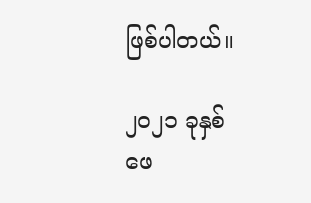ဖြစ်ပါတယ်။

၂၀၂၁ ခုနှစ် ဖေ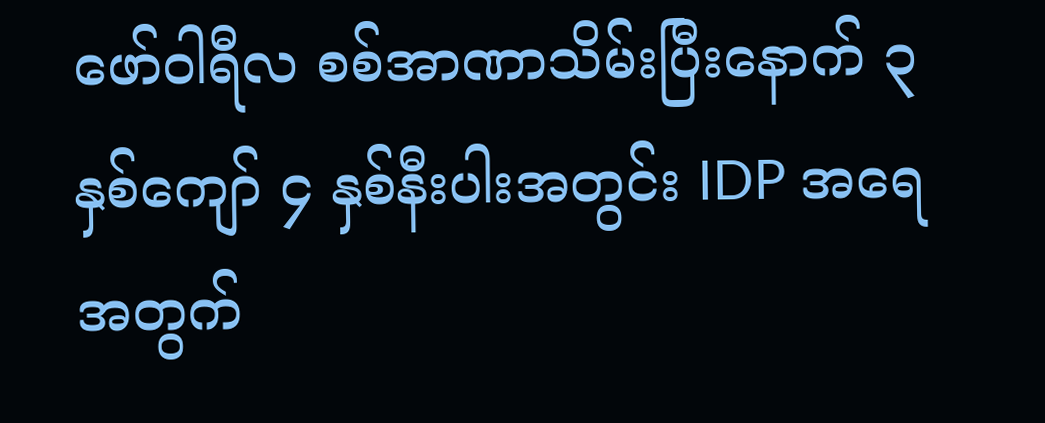ဖော်ဝါရီလ စစ်အာဏာသိမ်းပြီးနောက် ၃ နှစ်ကျော် ၄ နှစ်နီးပါးအတွင်း IDP အရေအတွက်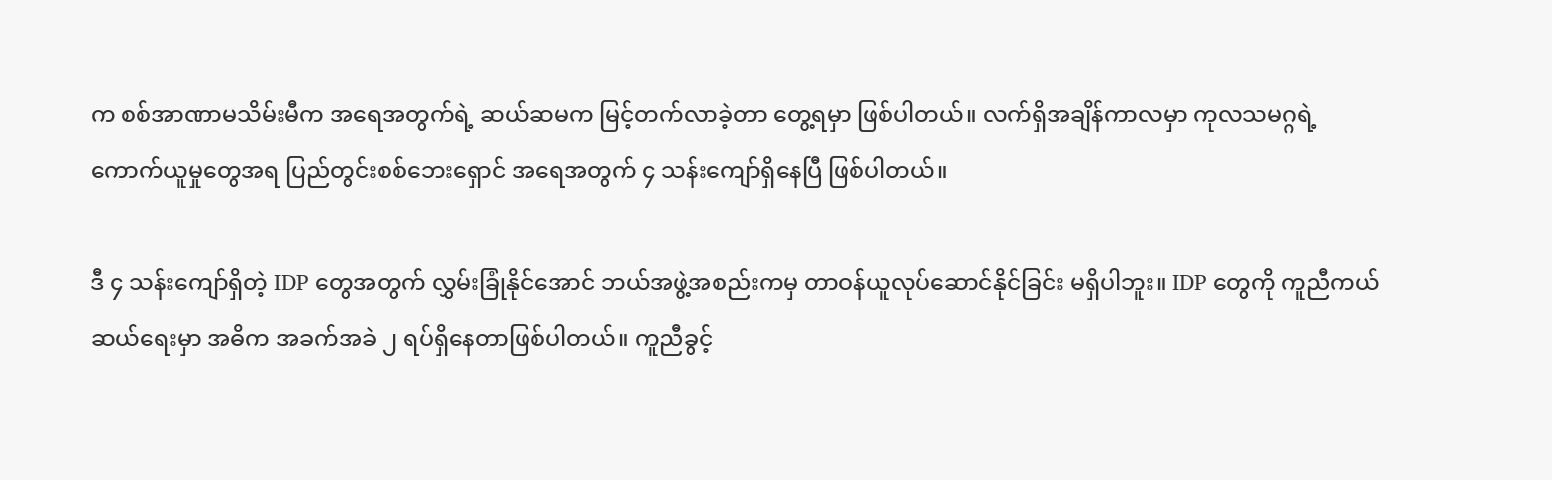က စစ်အာဏာမသိမ်းမီက အရေအတွက်ရဲ့ ဆယ်ဆမက မြင့်တက်လာခဲ့တာ တွေ့ရမှာ ဖြစ်ပါတယ်။ လက်ရှိအချိန်ကာလမှာ ကုလသမဂ္ဂရဲ့ ကောက်ယူမှုတွေအရ ပြည်တွင်းစစ်ဘေးရှောင် အရေအတွက် ၄ သန်းကျော်ရှိနေပြီ ဖြစ်ပါတယ်။

ဒီ ၄ သန်းကျော်ရှိတဲ့ IDP တွေအတွက် လွှမ်းခြုံနိုင်အောင် ဘယ်အဖွဲ့အစည်းကမှ တာဝန်ယူလုပ်ဆောင်နိုင်ခြင်း မရှိပါဘူး။ IDP တွေကို ကူညီကယ်ဆယ်ရေးမှာ အဓိက အခက်အခဲ ၂ ရပ်ရှိနေတာဖြစ်ပါတယ်။ ကူညီခွင့်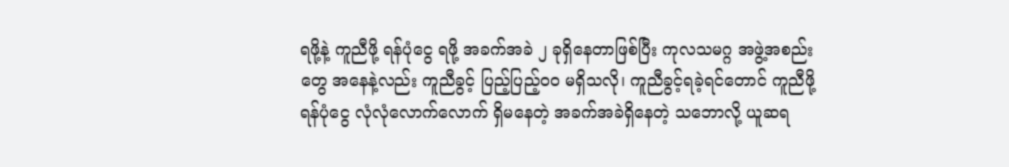ရဖို့နဲ့ ကူညီဖို့ ရန်ပုံငွေ ရဖို့ အခက်အခဲ ၂ ခုရှိနေတာဖြစ်ပြီး ကုလသမဂ္ဂ အဖွဲ့အစည်းတွေ အနေနဲ့လည်း ကူညီခွင့် ပြည့်ပြည့်ဝဝ မရှိသလို၊ ကူညီခွင့်ရခဲ့ရင်တောင် ကူညီဖို့ ရန်ပုံငွေ လုံလုံလောက်လောက် ရှိမနေတဲ့ အခက်အခဲရှိနေတဲ့ သဘောလို့ ယူဆရ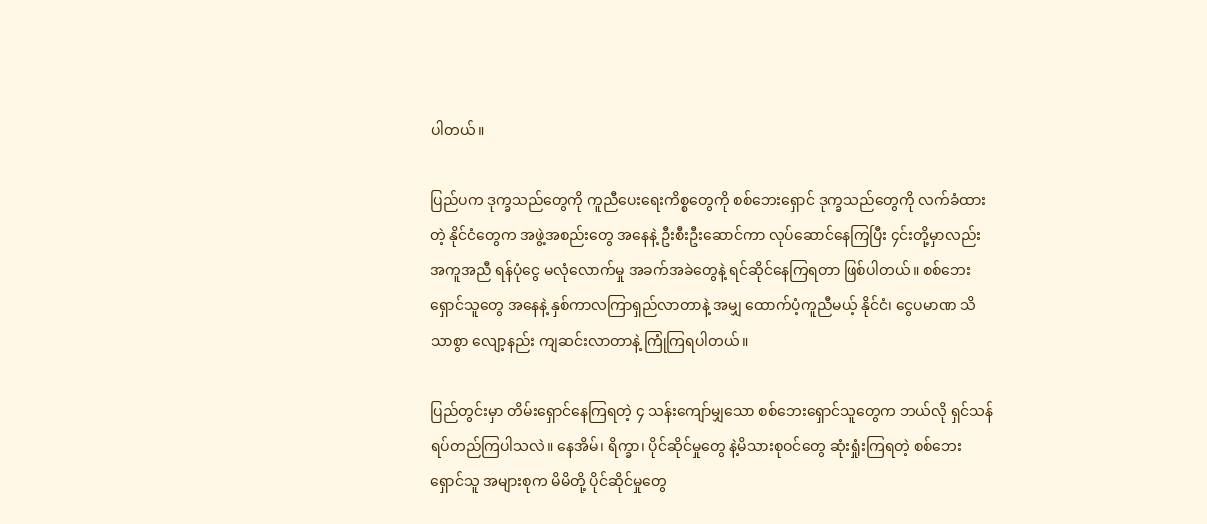ပါတယ်။

ပြည်ပက ဒုက္ခသည်တွေကို ကူညီပေးရေးကိစ္စတွေကို စစ်ဘေးရှောင် ဒုက္ခသည်တွေကို လက်ခံထားတဲ့ နိုင်ငံတွေက အဖွဲ့အစည်းတွေ အနေနဲ့ ဦးစီးဦးဆောင်ကာ လုပ်ဆောင်နေကြပြီး ၄င်းတို့မှာလည်း အကူအညီ ရန်ပုံငွေ မလုံလောက်မှု အခက်အခဲတွေနဲ့ ရင်ဆိုင်နေကြရတာ ဖြစ်ပါတယ်။ စစ်ဘေးရှောင်သူတွေ အနေနဲ့ နှစ်ကာလကြာရှည်လာတာနဲ့ အမျှ ထောက်ပံ့ကူညီမယ့် နိုင်ငံ၊ ငွေပမာဏ သိသာစွာ လျော့နည်း ကျဆင်းလာတာနဲ့ ကြုံကြရပါတယ်။

ပြည်တွင်းမှာ တိမ်းရှောင်နေကြရတဲ့ ၄ သန်းကျော်မျှသော စစ်ဘေးရှောင်သူတွေက ဘယ်လို ရှင်သန်ရပ်တည်ကြပါသလဲ။ နေအိမ်၊ ရိက္ခာ၊ ပိုင်ဆိုင်မှုတွေ နဲ့မိသားစုဝင်တွေ ဆုံးရှုံးကြရတဲ့ စစ်ဘေးရှောင်သူ အများစုက မိမိတို့ ပိုင်ဆိုင်မှုတွေ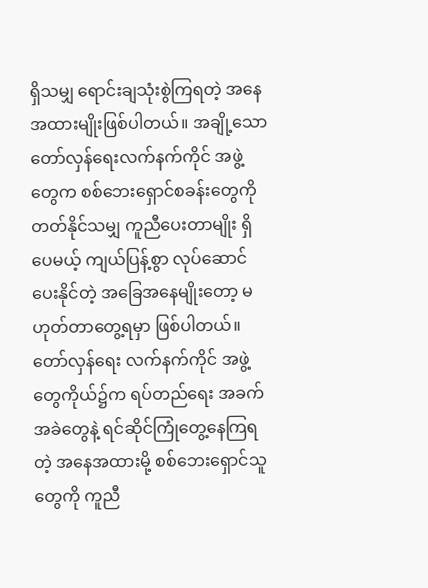ရှိသမျှ ရောင်းချသုံးစွဲကြရတဲ့ အနေအထားမျိုးဖြစ်ပါတယ်။ အချို့သော တော်လှန်ရေးလက်နက်ကိုင် အဖွဲ့တွေက စစ်ဘေးရှောင်စခန်းတွေကို တတ်နိုင်သမျှ ကူညီပေးတာမျိုး ရှိပေမယ့် ကျယ်ပြန့်စွာ လုပ်ဆောင်ပေးနိုင်တဲ့ အခြေအနေမျိုးတော့ မဟုတ်တာတွေ့ရမှာ ဖြစ်ပါတယ်။ တော်လှန်ရေး လက်နက်ကိုင် အဖွဲ့တွေကိုယ်၌က ရပ်တည်ရေး အခက်အခဲတွေနဲ့ ရင်ဆိုင်ကြုံတွေ့နေကြရတဲ့ အနေအထားမို့ စစ်ဘေးရှောင်သူတွေကို ကူညီ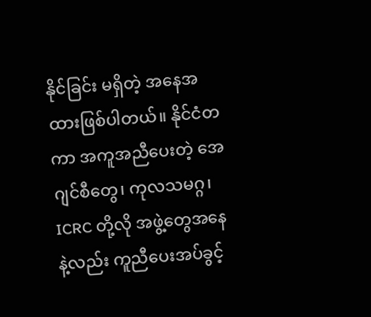နိုင်ခြင်း မရှိတဲ့ အနေအထားဖြစ်ပါတယ်။ နိုင်ငံတကာ အကူအညီပေးတဲ့ အေဂျင်စီတွေ၊ ကုလသမဂ္ဂ၊ ICRC တို့လို အဖွဲ့တွေအနေနဲ့လည်း ကူညီပေးအပ်ခွင့်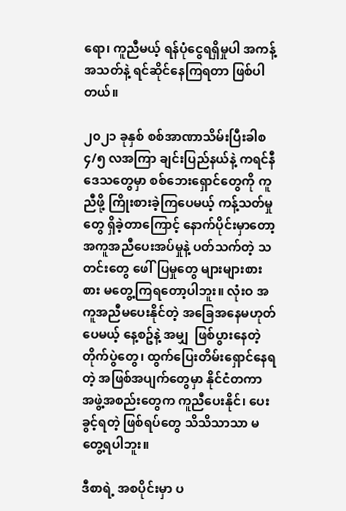ရော၊ ကူညီမယ့် ရန်ပုံငွေရရှိမှုပါ အကန့်အသတ်နဲ့ ရင်ဆိုင်နေကြရတာ ဖြစ်ပါတယ်။

၂၀၂၁ ခုနှစ် စစ်အာဏာသိမ်းပြီးခါစ ၄/၅ လအကြာ ချင်းပြည်နယ်နဲ့ ကရင်နီဒေသတွေမှာ စစ်ဘေးရှောင်တွေကို ကူညီဖို့ ကြိုးစားခဲ့ကြပေမယ့် ကန့်သတ်မှုတွေ ရှိခဲ့တာကြောင့် နောက်ပိုင်းမှာတော့ အကူအညီပေးအပ်မှုနဲ့ ပတ်သက်တဲ့ သတင်းတွေ ဖေါ်ပြမှုတွေ များများစားစား မတွေ့ကြရတော့ပါဘူး။ လုံးဝ အကူအညီမပေးနိုင်တဲ့ အခြေအနေမဟုတ်ပေမယ့် နေ့စဥ်နဲ့ အမျှ  ဖြစ်ပွားနေတဲ့ တိုက်ပွဲတွေ၊ ထွက်ပြေးတိမ်းရှောင်နေရတဲ့ အဖြစ်အပျက်တွေမှာ နိုင်ငံတကာ အဖွဲ့အစည်းတွေက ကူညီပေးနိုင်၊ ပေးခွင့်ရတဲ့ ဖြစ်ရပ်တွေ သိသိသာသာ မတွေ့ရပါဘူး။

ဒီစာရဲ့ အစပိုင်းမှာ ပ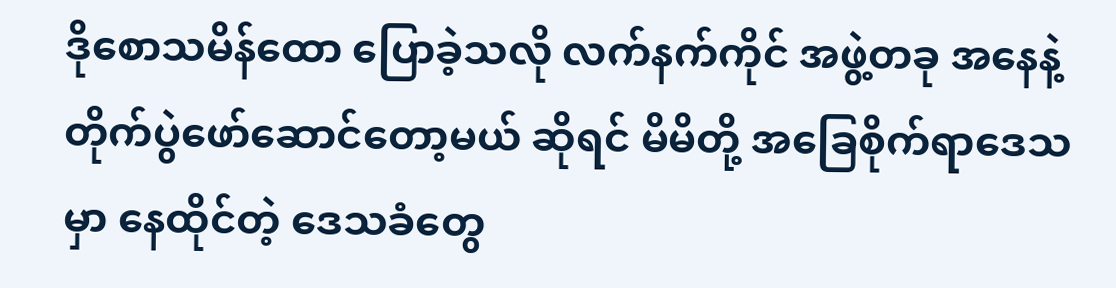ဒိုစောသမိန်ထော ပြောခဲ့သလို လက်နက်ကိုင် အဖွဲ့တခု အနေနဲ့ တိုက်ပွဲဖော်ဆောင်တော့မယ် ဆိုရင် မိမိတို့ အခြေစိုက်ရာဒေသမှာ နေထိုင်တဲ့ ဒေသခံတွေ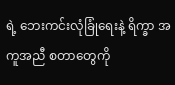ရဲ့ ဘေးကင်းလုံခြုံရေးနဲ့ ရိက္ခာ အကူအညီ စတာတွေကို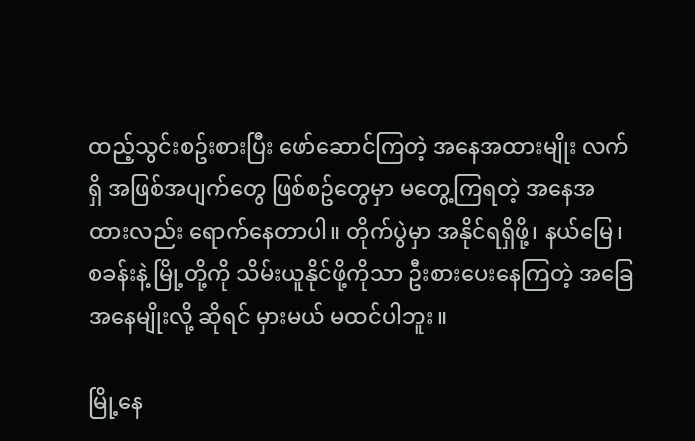ထည့်သွင်းစဥ်းစားပြီး ဖော်ဆောင်ကြတဲ့ အနေအထားမျိုး လက်ရှိ အဖြစ်အပျက်တွေ ဖြစ်စဥ်တွေမှာ မတွေ့ကြရတဲ့ အနေအထားလည်း ရောက်နေတာပါ။ တိုက်ပွဲမှာ အနိုင်ရရှိဖို့၊ နယ်မြေ၊ စခန်းနဲ့ မြို့တို့ကို သိမ်းယူနိုင်ဖို့ကိုသာ ဦးစားပေးနေကြတဲ့ အခြေအနေမျိုးလို့ ဆိုရင် မှားမယ် မထင်ပါဘူး။

မြို့နေ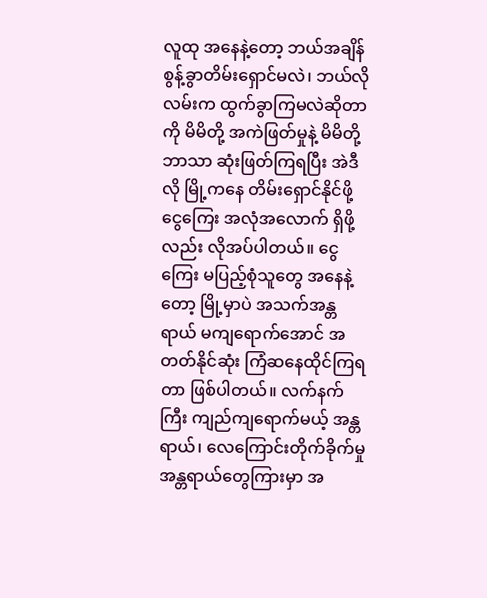လူထု အနေနဲ့တော့ ဘယ်အချိန် စွန့်ခွာတိမ်းရှောင်မလဲ၊ ဘယ်လိုလမ်းက ထွက်ခွာကြမလဲဆိုတာကို မိမိတို့ အကဲဖြတ်မှုနဲ့ မိမိတို့ ဘာသာ ဆုံးဖြတ်ကြရပြီး အဲဒီလို မြို့ကနေ တိမ်းရှောင်နိုင်ဖို့ ငွေကြေး အလုံအလောက် ရှိဖို့လည်း လိုအပ်ပါတယ်။ ငွေကြေး မပြည့်စုံသူတွေ အနေနဲ့တော့ မြို့မှာပဲ အသက်အန္တရာယ် မကျရောက်အောင် အတတ်နိုင်ဆုံး ကြံဆနေထိုင်ကြရတာ ဖြစ်ပါတယ်။ လက်နက်ကြီး ကျည်ကျရောက်မယ့် အန္တရာယ်၊ လေကြောင်းတိုက်ခိုက်မှု အန္တရာယ်တွေကြားမှာ အ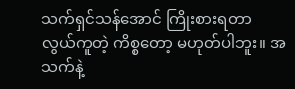သက်ရှင်သန်အောင် ကြိုးစားရတာ လွယ်ကူတဲ့ ကိစ္စတော့ မဟုတ်ပါဘူး။ အသက်နဲ့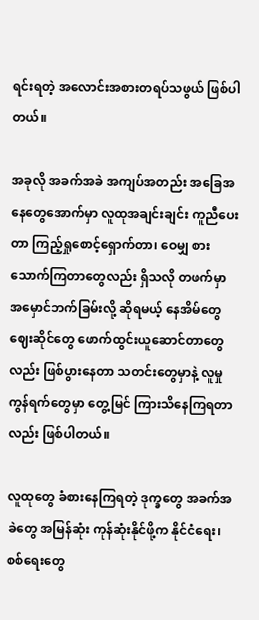ရင်းရတဲ့ အလောင်းအစားတရပ်သဖွယ် ဖြစ်ပါတယ်။

အခုလို အခက်အခဲ အကျပ်အတည်း အခြေအနေတွေအောက်မှာ လူထုအချင်းချင်း ကူညီပေးတာ ကြည့်ရှုစောင့်ရှောက်တာ၊ ဝေမျှ စားသောက်ကြတာတွေလည်း ရှိသလို တဖက်မှာ အမှောင်ဘက်ခြမ်းလို့ ဆိုရမယ့် နေအိမ်တွေ ဈေးဆိုင်တွေ ဖောက်ထွင်းယူဆောင်တာတွေလည်း ဖြစ်ပွားနေတာ သတင်းတွေမှာနဲ့ လူမှုကွန်ရက်တွေမှာ တွေ့မြင် ကြားသိနေကြရတာလည်း ဖြစ်ပါတယ်။

လူထုတွေ ခံစားနေကြရတဲ့ ဒုက္ခတွေ အခက်အခဲတွေ အမြန်ဆုံး ကုန်ဆုံးနိုင်ဖို့က နိုင်ငံရေး၊ စစ်ရေးတွေ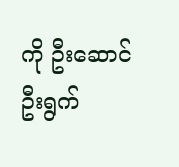ကို ဦးဆောင်ဦးရွက်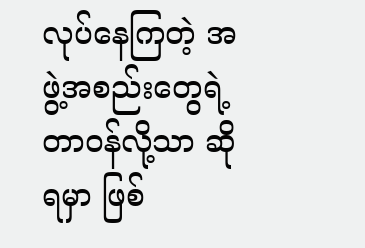လုပ်နေကြတဲ့ အဖွဲ့အစည်းတွေရဲ့ တာဝန်လို့သာ ဆိုရမှာ ဖြစ်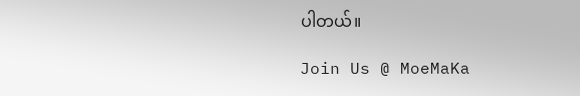ပါတယ်။

Join Us @ MoeMaKa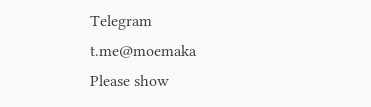Telegram
t.me@moemaka
Please show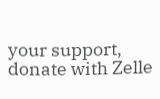your support, donate with Zelle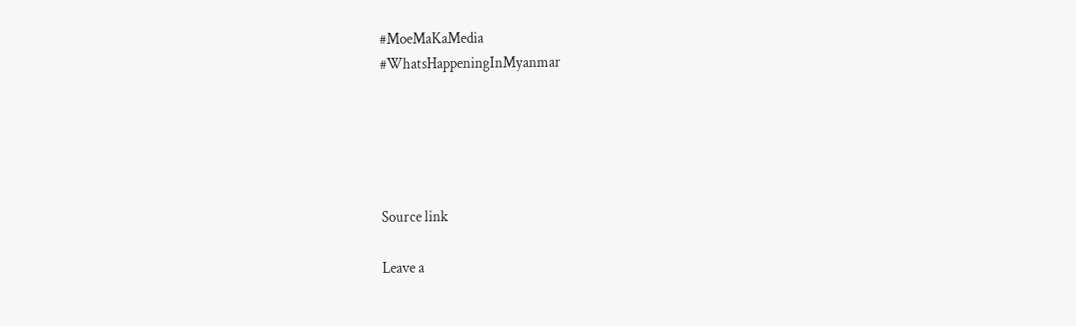#MoeMaKaMedia
#WhatsHappeningInMyanmar





Source link

Leave a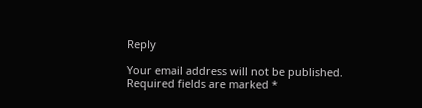Reply

Your email address will not be published. Required fields are marked *